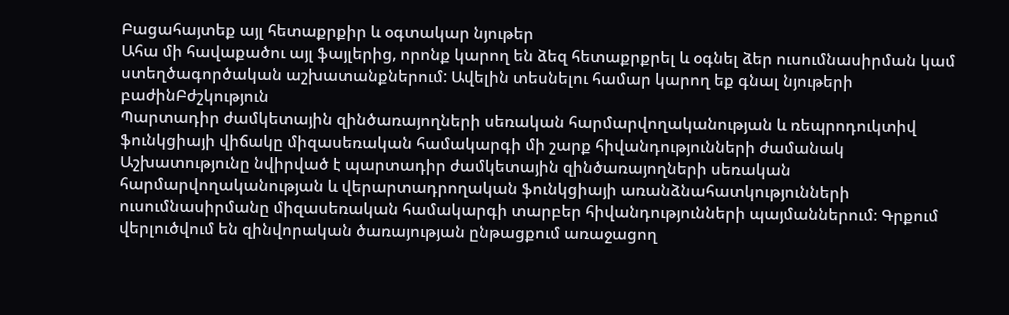Բացահայտեք այլ հետաքրքիր և օգտակար նյութեր
Ահա մի հավաքածու այլ ֆայլերից, որոնք կարող են ձեզ հետաքրքրել և օգնել ձեր ուսումնասիրման կամ ստեղծագործական աշխատանքներում: Ավելին տեսնելու համար կարող եք գնալ նյութերի բաժինԲժշկություն
Պարտադիր ժամկետային զինծառայողների սեռական հարմարվողականության և ռեպրոդուկտիվ ֆունկցիայի վիճակը միզասեռական համակարգի մի շարք հիվանդությունների ժամանակ
Աշխատությունը նվիրված է պարտադիր ժամկետային զինծառայողների սեռական հարմարվողականության և վերարտադրողական ֆունկցիայի առանձնահատկությունների ուսումնասիրմանը միզասեռական համակարգի տարբեր հիվանդությունների պայմաններում։ Գրքում վերլուծվում են զինվորական ծառայության ընթացքում առաջացող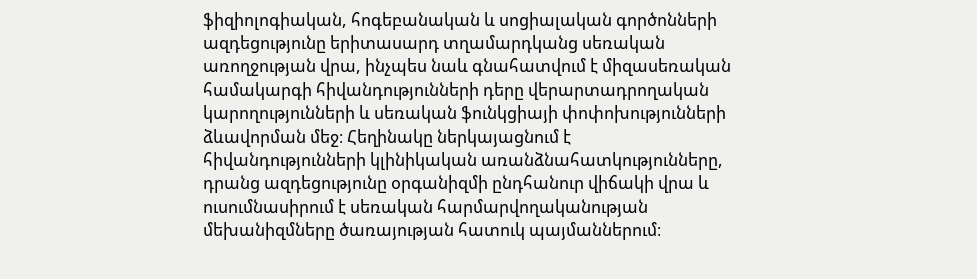ֆիզիոլոգիական, հոգեբանական և սոցիալական գործոնների ազդեցությունը երիտասարդ տղամարդկանց սեռական առողջության վրա, ինչպես նաև գնահատվում է միզասեռական համակարգի հիվանդությունների դերը վերարտադրողական կարողությունների և սեռական ֆունկցիայի փոփոխությունների ձևավորման մեջ։ Հեղինակը ներկայացնում է հիվանդությունների կլինիկական առանձնահատկությունները, դրանց ազդեցությունը օրգանիզմի ընդհանուր վիճակի վրա և ուսումնասիրում է սեռական հարմարվողականության մեխանիզմները ծառայության հատուկ պայմաններում։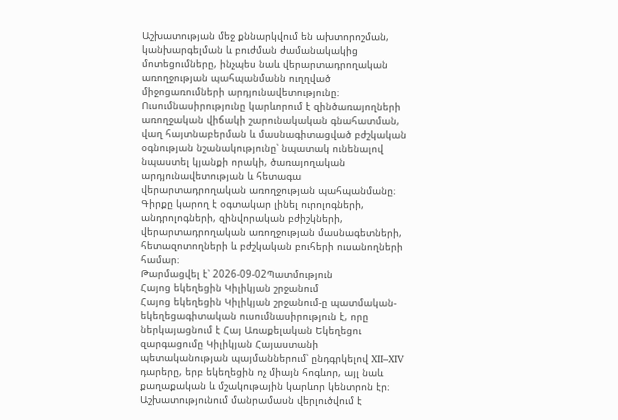Աշխատության մեջ քննարկվում են ախտորոշման, կանխարգելման և բուժման ժամանակակից մոտեցումները, ինչպես նաև վերարտադրողական առողջության պահպանմանն ուղղված միջոցառումների արդյունավետությունը։ Ուսումնասիրությունը կարևորում է զինծառայողների առողջական վիճակի շարունակական գնահատման, վաղ հայտնաբերման և մասնագիտացված բժշկական օգնության նշանակությունը՝ նպատակ ունենալով նպաստել կյանքի որակի, ծառայողական արդյունավետության և հետագա վերարտադրողական առողջության պահպանմանը։ Գիրքը կարող է օգտակար լինել ուրոլոգների, անդրոլոգների, զինվորական բժիշկների, վերարտադրողական առողջության մասնագետների, հետազոտողների և բժշկական բուհերի ուսանողների համար։
Թարմացվել է՝ 2026-09-02Պատմություն
Հայոց եկեղեցին Կիլիկյան շրջանում
Հայոց եկեղեցին Կիլիկյան շրջանում-ը պատմական-եկեղեցագիտական ուսումնասիրություն է, որը ներկայացնում է Հայ Առաքելական Եկեղեցու զարգացումը Կիլիկյան Հայաստանի պետականության պայմաններում՝ ընդգրկելով XII–XIV դարերը, երբ եկեղեցին ոչ միայն հոգևոր, այլ նաև քաղաքական և մշակութային կարևոր կենտրոն էր։ Աշխատությունում մանրամասն վերլուծվում է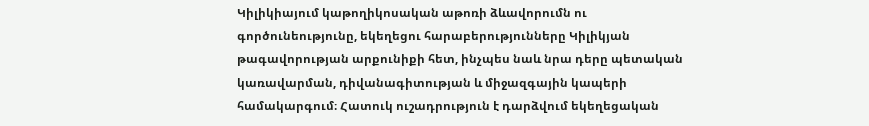Կիլիկիայում կաթողիկոսական աթոռի ձևավորումն ու գործունեությունը, եկեղեցու հարաբերությունները Կիլիկյան թագավորության արքունիքի հետ, ինչպես նաև նրա դերը պետական կառավարման, դիվանագիտության և միջազգային կապերի համակարգում։ Հատուկ ուշադրություն է դարձվում եկեղեցական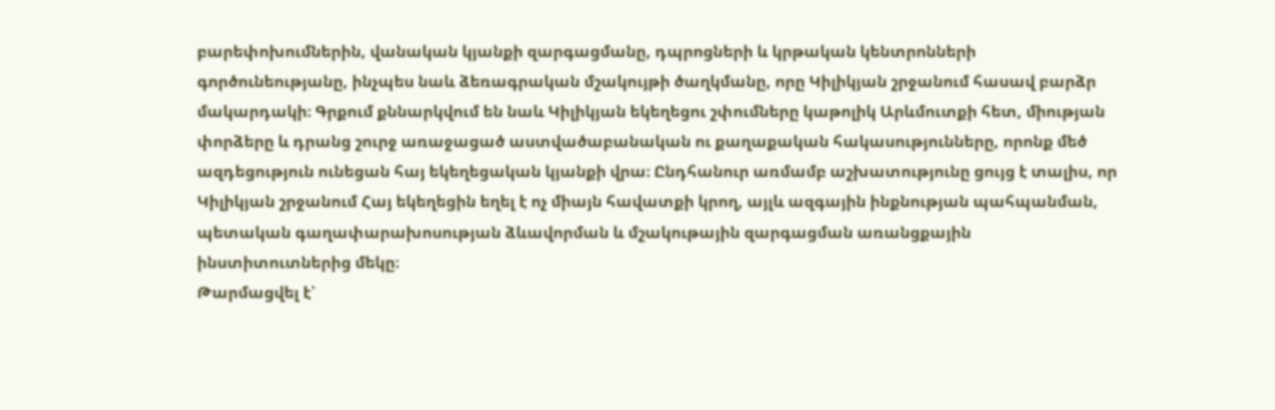բարեփոխումներին, վանական կյանքի զարգացմանը, դպրոցների և կրթական կենտրոնների գործունեությանը, ինչպես նաև ձեռագրական մշակույթի ծաղկմանը, որը Կիլիկյան շրջանում հասավ բարձր մակարդակի։ Գրքում քննարկվում են նաև Կիլիկյան եկեղեցու շփումները կաթոլիկ Արևմուտքի հետ, միության փորձերը և դրանց շուրջ առաջացած աստվածաբանական ու քաղաքական հակասությունները, որոնք մեծ ազդեցություն ունեցան հայ եկեղեցական կյանքի վրա։ Ընդհանուր առմամբ աշխատությունը ցույց է տալիս, որ Կիլիկյան շրջանում Հայ եկեղեցին եղել է ոչ միայն հավատքի կրող, այլև ազգային ինքնության պահպանման, պետական գաղափարախոսության ձևավորման և մշակութային զարգացման առանցքային ինստիտուտներից մեկը։
Թարմացվել է՝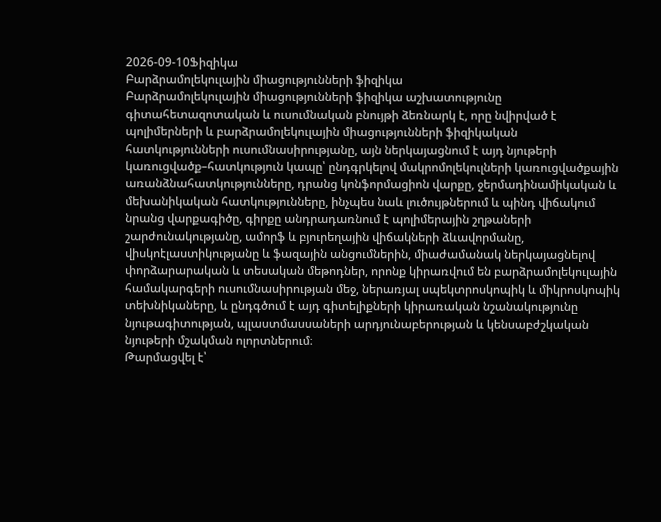2026-09-10Ֆիզիկա
Բարձրամոլեկուլային միացությունների ֆիզիկա
Բարձրամոլեկուլային միացությունների ֆիզիկա աշխատությունը գիտահետազոտական և ուսումնական բնույթի ձեռնարկ է, որը նվիրված է պոլիմերների և բարձրամոլեկուլային միացությունների ֆիզիկական հատկությունների ուսումնասիրությանը, այն ներկայացնում է այդ նյութերի կառուցվածք–հատկություն կապը՝ ընդգրկելով մակրոմոլեկուլների կառուցվածքային առանձնահատկությունները, դրանց կոնֆորմացիոն վարքը, ջերմադինամիկական և մեխանիկական հատկությունները, ինչպես նաև լուծույթներում և պինդ վիճակում նրանց վարքագիծը, գիրքը անդրադառնում է պոլիմերային շղթաների շարժունակությանը, ամորֆ և բյուրեղային վիճակների ձևավորմանը, վիսկոէլաստիկությանը և ֆազային անցումներին, միաժամանակ ներկայացնելով փորձարարական և տեսական մեթոդներ, որոնք կիրառվում են բարձրամոլեկուլային համակարգերի ուսումնասիրության մեջ, ներառյալ սպեկտրոսկոպիկ և միկրոսկոպիկ տեխնիկաները, և ընդգծում է այդ գիտելիքների կիրառական նշանակությունը նյութագիտության, պլաստմասսաների արդյունաբերության և կենսաբժշկական նյութերի մշակման ոլորտներում։
Թարմացվել է՝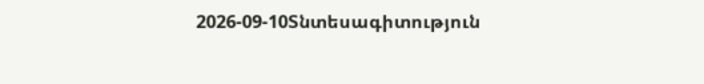2026-09-10Տնտեսագիտություն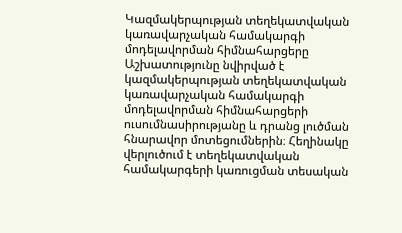Կազմակերպության տեղեկատվական կառավարչական համակարգի մոդելավորման հիմնահարցերը
Աշխատությունը նվիրված է կազմակերպության տեղեկատվական կառավարչական համակարգի մոդելավորման հիմնահարցերի ուսումնասիրությանը և դրանց լուծման հնարավոր մոտեցումներին։ Հեղինակը վերլուծում է տեղեկատվական համակարգերի կառուցման տեսական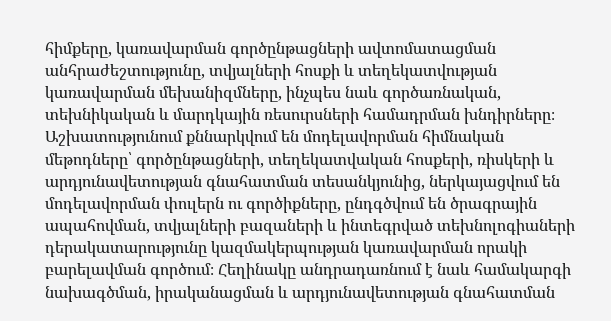հիմքերը, կառավարման գործընթացների ավտոմատացման անհրաժեշտությունը, տվյալների հոսքի և տեղեկատվության կառավարման մեխանիզմները, ինչպես նաև գործառնական, տեխնիկական և մարդկային ռեսուրսների համադրման խնդիրները։ Աշխատությունում քննարկվում են մոդելավորման հիմնական մեթոդները՝ գործընթացների, տեղեկատվական հոսքերի, ռիսկերի և արդյունավետության գնահատման տեսանկյունից, ներկայացվում են մոդելավորման փուլերն ու գործիքները, ընդգծվում են ծրագրային ապահովման, տվյալների բազաների և ինտեգրված տեխնոլոգիաների դերակատարությունը կազմակերպության կառավարման որակի բարելավման գործում։ Հեղինակը անդրադառնում է նաև համակարգի նախագծման, իրականացման և արդյունավետության գնահատման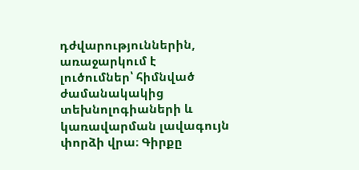դժվարություններին, առաջարկում է լուծումներ՝ հիմնված ժամանակակից տեխնոլոգիաների և կառավարման լավագույն փորձի վրա։ Գիրքը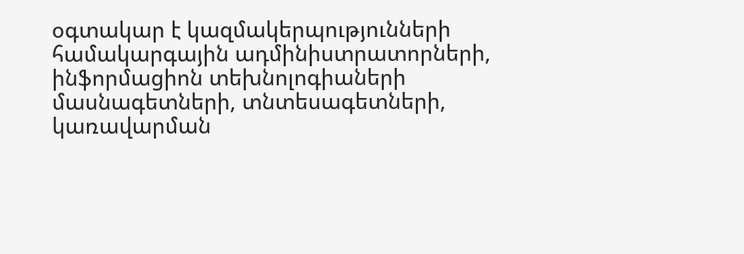օգտակար է կազմակերպությունների համակարգային ադմինիստրատորների, ինֆորմացիոն տեխնոլոգիաների մասնագետների, տնտեսագետների, կառավարման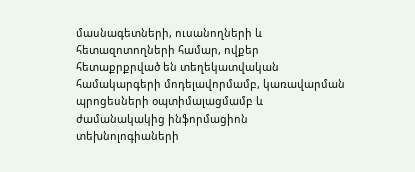մասնագետների, ուսանողների և հետազոտողների համար, ովքեր հետաքրքրված են տեղեկատվական համակարգերի մոդելավորմամբ, կառավարման պրոցեսների օպտիմալացմամբ և ժամանակակից ինֆորմացիոն տեխնոլոգիաների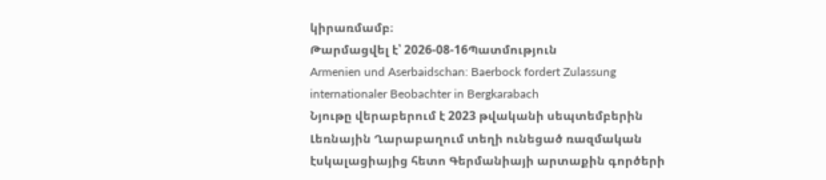կիրառմամբ։
Թարմացվել է՝ 2026-08-16Պատմություն
Armenien und Aserbaidschan: Baerbock fordert Zulassung internationaler Beobachter in Bergkarabach
Նյութը վերաբերում է 2023 թվականի սեպտեմբերին Լեռնային Ղարաբաղում տեղի ունեցած ռազմական էսկալացիայից հետո Գերմանիայի արտաքին գործերի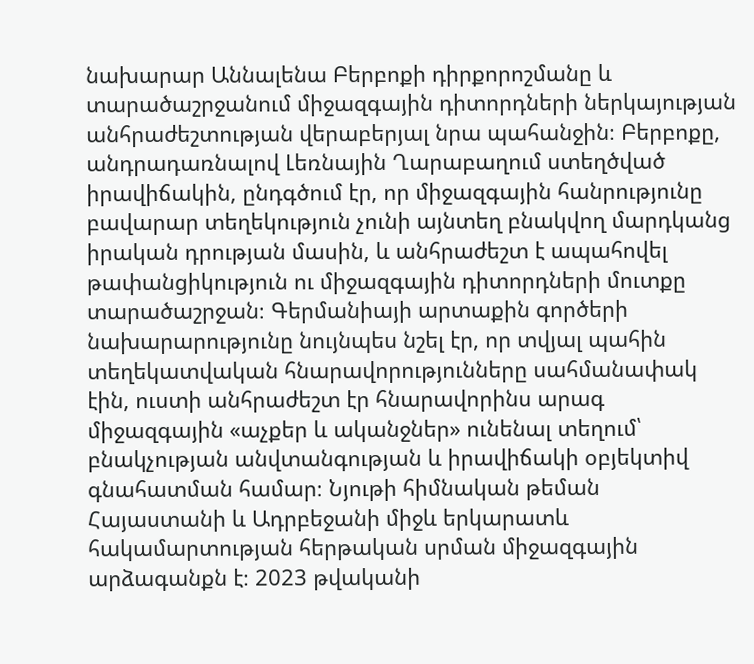նախարար Աննալենա Բերբոքի դիրքորոշմանը և տարածաշրջանում միջազգային դիտորդների ներկայության անհրաժեշտության վերաբերյալ նրա պահանջին։ Բերբոքը, անդրադառնալով Լեռնային Ղարաբաղում ստեղծված իրավիճակին, ընդգծում էր, որ միջազգային հանրությունը բավարար տեղեկություն չունի այնտեղ բնակվող մարդկանց իրական դրության մասին, և անհրաժեշտ է ապահովել թափանցիկություն ու միջազգային դիտորդների մուտքը տարածաշրջան։ Գերմանիայի արտաքին գործերի նախարարությունը նույնպես նշել էր, որ տվյալ պահին տեղեկատվական հնարավորությունները սահմանափակ էին, ուստի անհրաժեշտ էր հնարավորինս արագ միջազգային «աչքեր և ականջներ» ունենալ տեղում՝ բնակչության անվտանգության և իրավիճակի օբյեկտիվ գնահատման համար։ Նյութի հիմնական թեման Հայաստանի և Ադրբեջանի միջև երկարատև հակամարտության հերթական սրման միջազգային արձագանքն է։ 2023 թվականի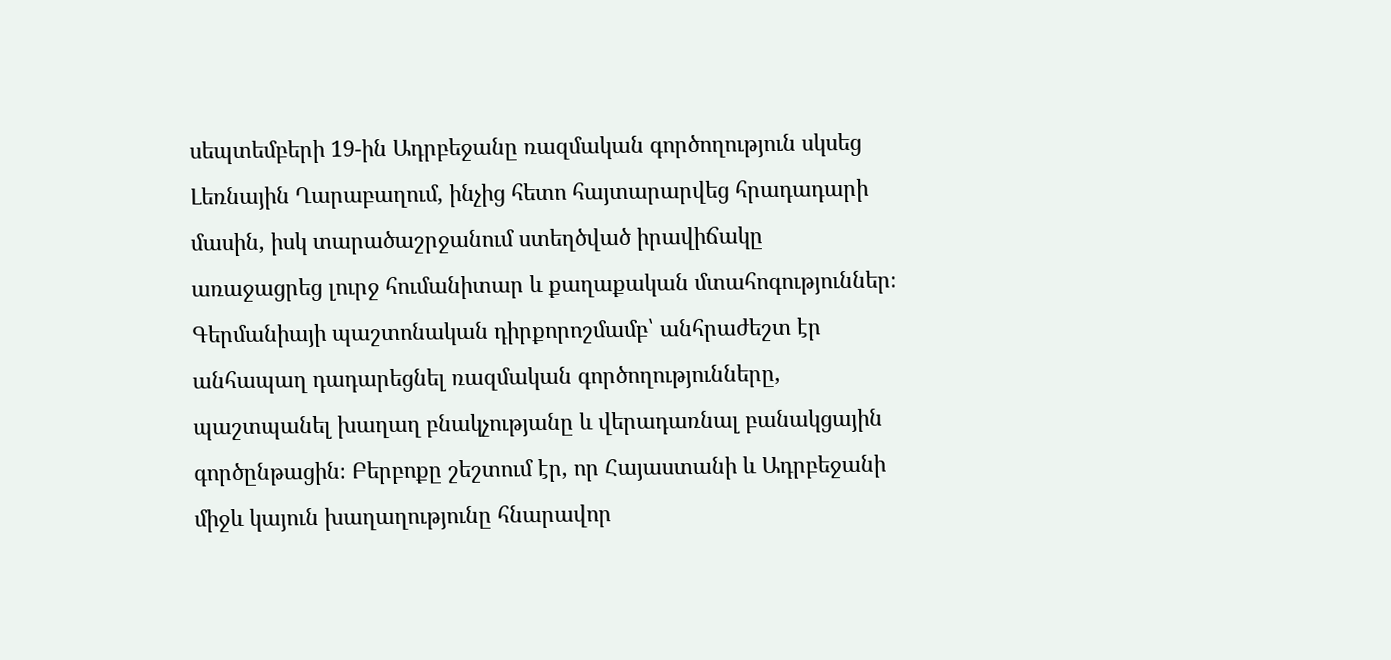սեպտեմբերի 19-ին Ադրբեջանը ռազմական գործողություն սկսեց Լեռնային Ղարաբաղում, ինչից հետո հայտարարվեց հրադադարի մասին, իսկ տարածաշրջանում ստեղծված իրավիճակը առաջացրեց լուրջ հումանիտար և քաղաքական մտահոգություններ։ Գերմանիայի պաշտոնական դիրքորոշմամբ՝ անհրաժեշտ էր անհապաղ դադարեցնել ռազմական գործողությունները, պաշտպանել խաղաղ բնակչությանը և վերադառնալ բանակցային գործընթացին։ Բերբոքը շեշտում էր, որ Հայաստանի և Ադրբեջանի միջև կայուն խաղաղությունը հնարավոր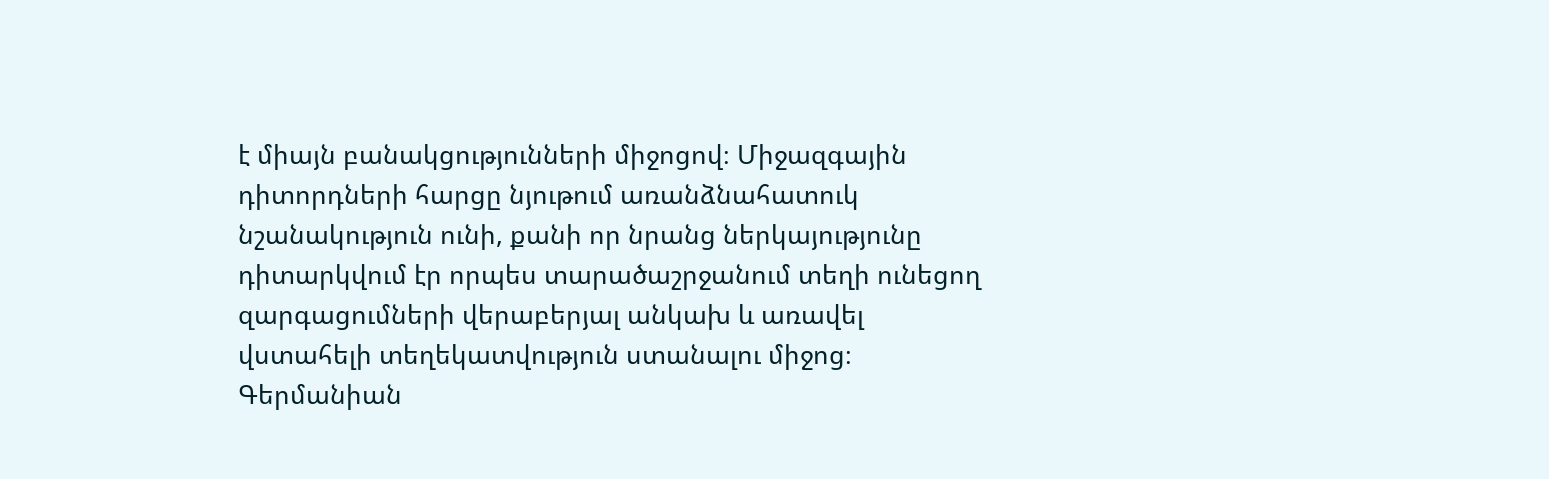է միայն բանակցությունների միջոցով։ Միջազգային դիտորդների հարցը նյութում առանձնահատուկ նշանակություն ունի, քանի որ նրանց ներկայությունը դիտարկվում էր որպես տարածաշրջանում տեղի ունեցող զարգացումների վերաբերյալ անկախ և առավել վստահելի տեղեկատվություն ստանալու միջոց։ Գերմանիան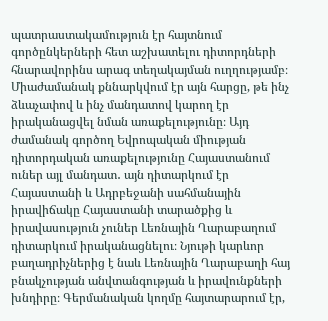պատրաստակամություն էր հայտնում գործընկերների հետ աշխատելու դիտորդների հնարավորինս արագ տեղակայման ուղղությամբ։ Միաժամանակ քննարկվում էր այն հարցը, թե ինչ ձևաչափով և ինչ մանդատով կարող էր իրականացվել նման առաքելությունը։ Այդ ժամանակ գործող Եվրոպական միության դիտորդական առաքելությունը Հայաստանում ուներ այլ մանդատ․ այն դիտարկում էր Հայաստանի և Ադրբեջանի սահմանային իրավիճակը Հայաստանի տարածքից և իրավասություն չուներ Լեռնային Ղարաբաղում դիտարկում իրականացնելու։ Նյութի կարևոր բաղադրիչներից է նաև Լեռնային Ղարաբաղի հայ բնակչության անվտանգության և իրավունքների խնդիրը։ Գերմանական կողմը հայտարարում էր,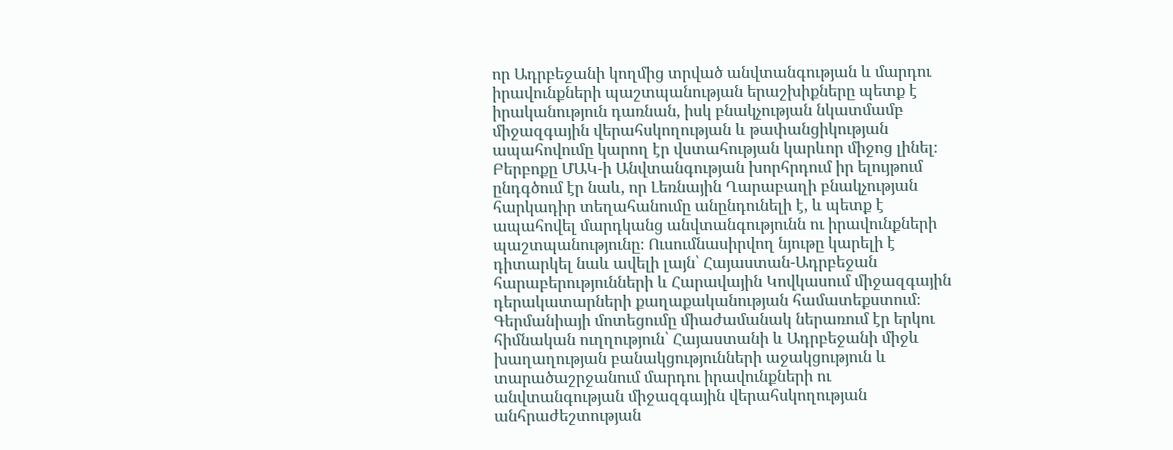որ Ադրբեջանի կողմից տրված անվտանգության և մարդու իրավունքների պաշտպանության երաշխիքները պետք է իրականություն դառնան, իսկ բնակչության նկատմամբ միջազգային վերահսկողության և թափանցիկության ապահովումը կարող էր վստահության կարևոր միջոց լինել։ Բերբոքը ՄԱԿ-ի Անվտանգության խորհրդում իր ելույթում ընդգծում էր նաև, որ Լեռնային Ղարաբաղի բնակչության հարկադիր տեղահանումը անընդունելի է, և պետք է ապահովել մարդկանց անվտանգությունն ու իրավունքների պաշտպանությունը։ Ուսումնասիրվող նյութը կարելի է դիտարկել նաև ավելի լայն՝ Հայաստան-Ադրբեջան հարաբերությունների և Հարավային Կովկասում միջազգային դերակատարների քաղաքականության համատեքստում։ Գերմանիայի մոտեցումը միաժամանակ ներառում էր երկու հիմնական ուղղություն՝ Հայաստանի և Ադրբեջանի միջև խաղաղության բանակցությունների աջակցություն և տարածաշրջանում մարդու իրավունքների ու անվտանգության միջազգային վերահսկողության անհրաժեշտության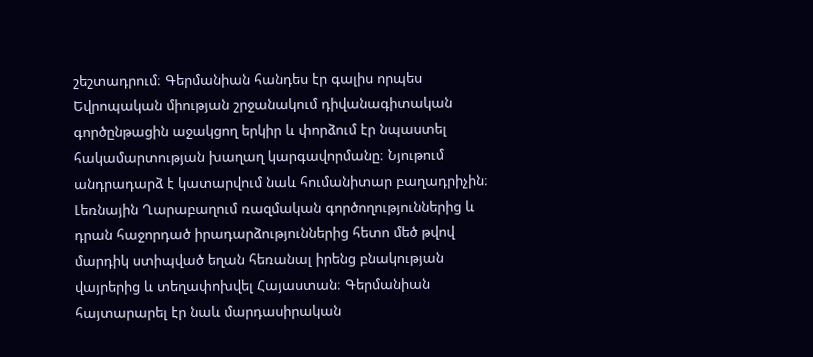շեշտադրում։ Գերմանիան հանդես էր գալիս որպես Եվրոպական միության շրջանակում դիվանագիտական գործընթացին աջակցող երկիր և փորձում էր նպաստել հակամարտության խաղաղ կարգավորմանը։ Նյութում անդրադարձ է կատարվում նաև հումանիտար բաղադրիչին։ Լեռնային Ղարաբաղում ռազմական գործողություններից և դրան հաջորդած իրադարձություններից հետո մեծ թվով մարդիկ ստիպված եղան հեռանալ իրենց բնակության վայրերից և տեղափոխվել Հայաստան։ Գերմանիան հայտարարել էր նաև մարդասիրական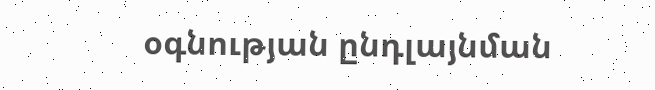օգնության ընդլայնման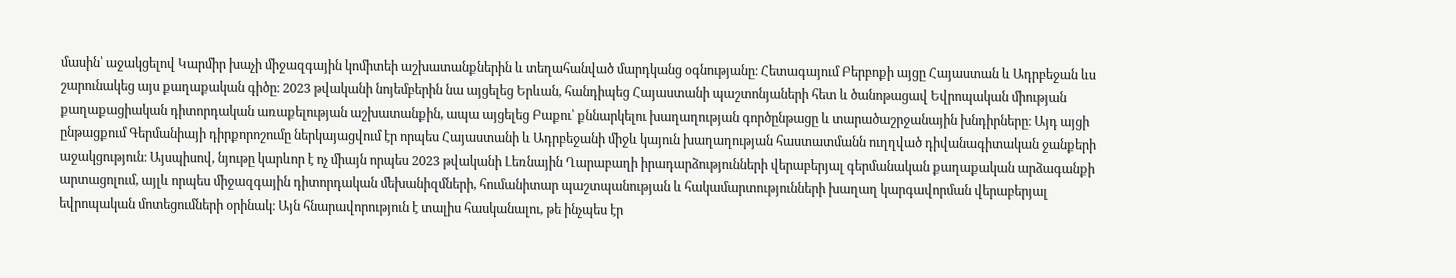մասին՝ աջակցելով Կարմիր խաչի միջազգային կոմիտեի աշխատանքներին և տեղահանված մարդկանց օգնությանը։ Հետագայում Բերբոքի այցը Հայաստան և Ադրբեջան ևս շարունակեց այս քաղաքական գիծը։ 2023 թվականի նոյեմբերին նա այցելեց Երևան, հանդիպեց Հայաստանի պաշտոնյաների հետ և ծանոթացավ Եվրոպական միության քաղաքացիական դիտորդական առաքելության աշխատանքին, ապա այցելեց Բաքու՝ քննարկելու խաղաղության գործընթացը և տարածաշրջանային խնդիրները։ Այդ այցի ընթացքում Գերմանիայի դիրքորոշումը ներկայացվում էր որպես Հայաստանի և Ադրբեջանի միջև կայուն խաղաղության հաստատմանն ուղղված դիվանագիտական ջանքերի աջակցություն։ Այսպիսով, նյութը կարևոր է ոչ միայն որպես 2023 թվականի Լեռնային Ղարաբաղի իրադարձությունների վերաբերյալ գերմանական քաղաքական արձագանքի արտացոլում, այլև որպես միջազգային դիտորդական մեխանիզմների, հումանիտար պաշտպանության և հակամարտությունների խաղաղ կարգավորման վերաբերյալ եվրոպական մոտեցումների օրինակ։ Այն հնարավորություն է տալիս հասկանալու, թե ինչպես էր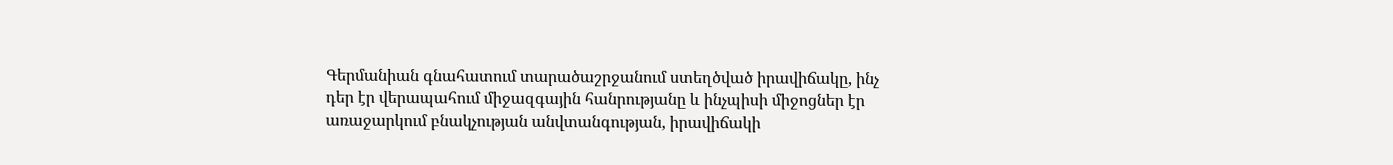Գերմանիան գնահատում տարածաշրջանում ստեղծված իրավիճակը, ինչ դեր էր վերապահում միջազգային հանրությանը և ինչպիսի միջոցներ էր առաջարկում բնակչության անվտանգության, իրավիճակի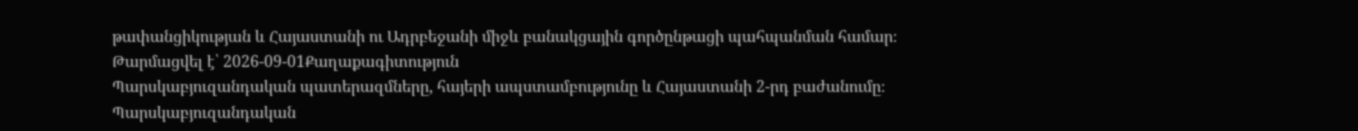թափանցիկության և Հայաստանի ու Ադրբեջանի միջև բանակցային գործընթացի պահպանման համար։
Թարմացվել է՝ 2026-09-01Քաղաքագիտություն
Պարսկաբյուզանդական պատերազմները, հայերի ապստամբությունը և Հայաստանի 2-րդ բաժանումը։
Պարսկաբյուզանդական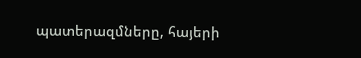պատերազմները, հայերի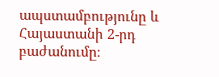ապստամբությունը և Հայաստանի 2-րդ բաժանումը։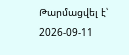Թարմացվել է՝ 2026-09-11